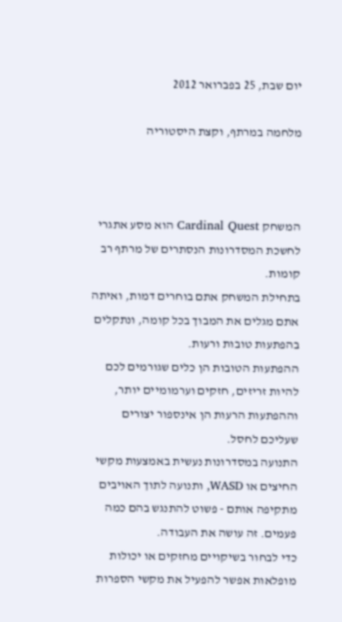יום שבת, 25 בפברואר 2012

מלחמה במרתף, וקצת היסטוריה



המשחק Cardinal Quest הוא מסע אתגרי לחשכת המסדרונות הנסתרים של מרתף רב קומות.
בתחילת המשחק אתם בוחרים דמות, ואיתה אתם מגלים את המבוך בכל קומה, ונתקלים בהפתעות טובות ורעות.
ההפתעות הטובות הן כלים שגורמים לכם להיות זריזים, חזקים וערמומיים יותר, וההפתעות הרעות הן אינספור יצורים שעליכם לחסל.
התנועה במסדרונות נעשית באמצעות מקשי החיצים או WASD, ותנועה לתוך האויבים מתקיפה אותם - פשוט להתנגש בהם כמה פעמים. זה עושה את העבודה.
כדי לבחור בשיקויים מחזקים או יכולות מופלאות אפשר להפעיל את מקשי הספרות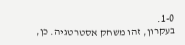1-0.
בעקרון, זהו משחק אסטרטגיה. כן,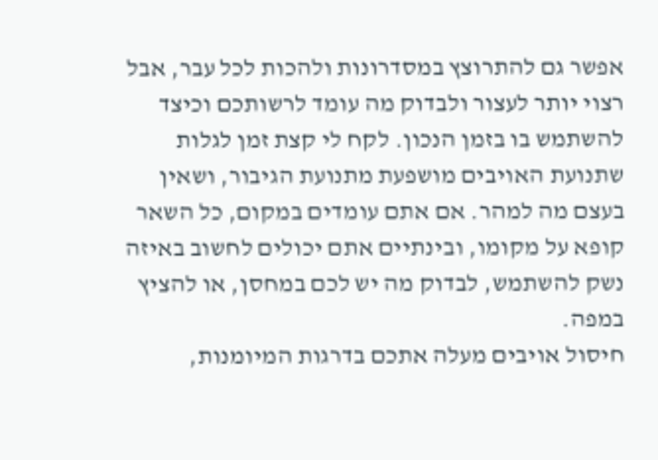אפשר גם להתרוצץ במסדרונות ולהכות לכל עבר, אבל רצוי יותר לעצור ולבדוק מה עומד לרשותכם וכיצד להשתמש בו בזמן הנכון. לקח לי קצת זמן לגלות שתנועת האויבים מושפעת מתנועת הגיבור, ושאין בעצם מה למהר. אם אתם עומדים במקום, כל השאר קופא על מקומו, ובינתיים אתם יכולים לחשוב באיזה נשק להשתמש, לבדוק מה יש לכם במחסן, או להציץ במפה.
חיסול אויבים מעלה אתכם בדרגות המיומנות,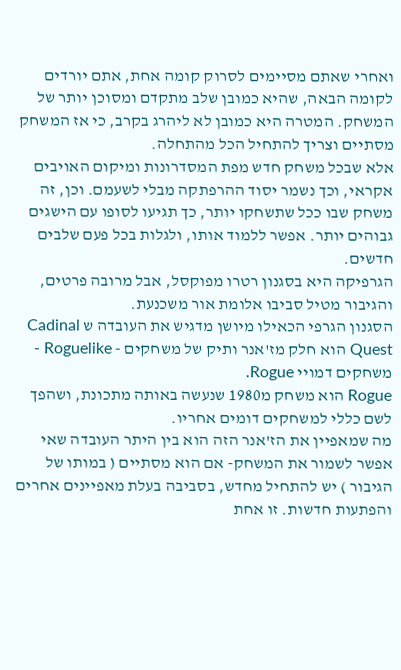ואחרי שאתם מסיימים לסרוק קומה אחת, אתם יורדים לקומה הבאה, שהיא כמובן שלב מתקדם ומסוכן יותר של המשחק. המטרה היא כמובן לא ליהרג בקרב, כי אז המשחק מסתיים וצריך להתחיל הכל מהתחלה.
אלא שבכל משחק חדש מפת המסדרונות ומיקום האויבים אקראי, וכך נשמר יסוד ההרפתקה מבלי לשעמם. וכן, זה משחק שבו ככל שתשחקו יותר, כך תגיעו לסופו עם הישגים גבוהים יותר. אפשר ללמוד אותו, ולגלות בכל פעם שלבים חדשים.
הגרפיקה היא בסגנון רטרו מפוקסל, אבל מרובה פרטים, והגיבור מטיל סביבו אלומת אור משכנעת.
הסגנון הגרפי הכאילו מיושן מדגיש את העובדה ש Cadinal Quest הוא חלק מז'אנר ותיק של משחקים - Roguelike - משחקים דמויי Rogue.
Rogue הוא משחק מ1980 שנעשה באותה מתכונת, ושהפך לשם כללי למשחקים דומים אחריו.
מה שמאפיין את הז'אנר הזה הוא בין היתר העובדה שאי אפשר לשמור את המשחק- אם הוא מסתיים ( במותו של הגיבור ) יש להתחיל מחדש, בסביבה בעלת מאפיינים אחרים והפתעות חדשות. זו אחת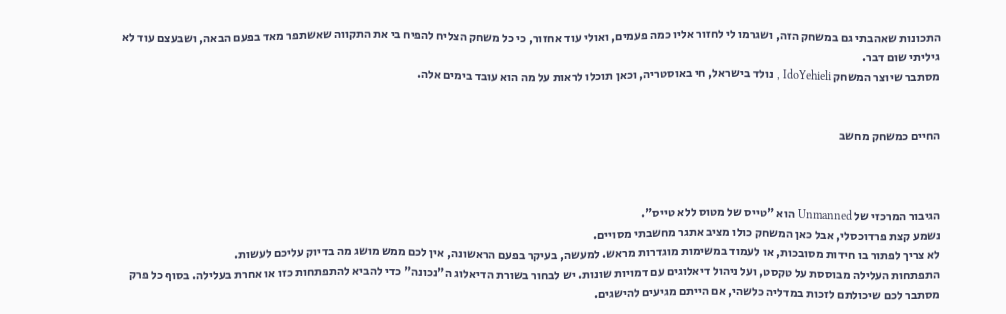התכונות שאהבתי גם במשחק הזה, ושגרמו לי לחזור אליו כמה פעמים, ואולי עוד אחזור, כי כל משחק הצליח להפיח בי את התקווה שאשתפר מאד בפעם הבאה, ושבעצם עוד לא גיליתי שום דבר.
מסתבר שיוצר המשחק IdoYehieli , נולד בישראל, חי באוסטריה, וכאן תוכלו לראות על מה הוא עובד בימים אלה.


החיים כמשחק מחשב



הגיבור המרכזי של Unmanned הוא "טייס של מטוס ללא טייס".
נשמע קצת פרדוכסלי, אבל כאן המשחק כולו מציב אתגר מחשבתי מסויים.
לא צריך לפתור בו חידות מסובכות, או לעמוד במשימות מוגדרות מראש. למעשה, בעיקר בפעם הראשונה, אין לכם ממש מושג מה בדיוק עליכם לעשות.
התפתחות העלילה מבוססת על טקסט, ועל ניהול דיאלוגים עם דמויות שונות. יש לבחור בשורת הדיאלוג ה"נכונה" כדי להביא להתפתחות כזו או אחרת בעלילה. בסוף כל פרק מסתבר לכם שיכולתם לזכות במדליה כלשהי, אם הייתם מגיעים להישגים.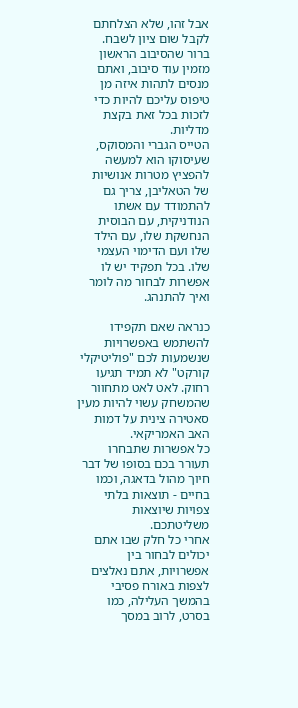אבל זהו, שלא הצלחתם לקבל שום ציון לשבח.
ברור שהסיבוב הראשון מזמין עוד סיבוב, ואתם מנסים לתהות איזה מן טיפוס עליכם להיות כדי לזכות בכל זאת בקצת מדליות.
הטייס הגברי והמסוקס, שעיסוקו הוא למעשה להפציץ מטרות אנושיות של הטאליבן, צריך גם להתמודד עם אשתו הנודניקית, עם הבוסית הנחשקת שלו, עם הילד שלו ועם הדימוי העצמי שלו. בכל תפקיד יש לו אפשרות לבחור מה לומר ואיך להתנהג.

כנראה שאם תקפידו להשתמש באפשרויות שנשמעות לכם "פוליטיקלי קורקט" לא תמיד תגיעו רחוק. לאט לאט מתחוור שהמשחק עשוי להיות מעין סאטירה צינית על דמות האב האמריקאי.
כל אפשרות שתבחרו תעורר בכם בסופו של דבר חיוך מהול בדאגה, וכמו בחיים - תוצאות בלתי צפויות שיוצאות משליטתכם.
אחרי כל חלק שבו אתם יכולים לבחור בין אפשרויות, אתם נאלצים לצפות באורח פסיבי בהמשך העלילה, כמו בסרט, לרוב במסך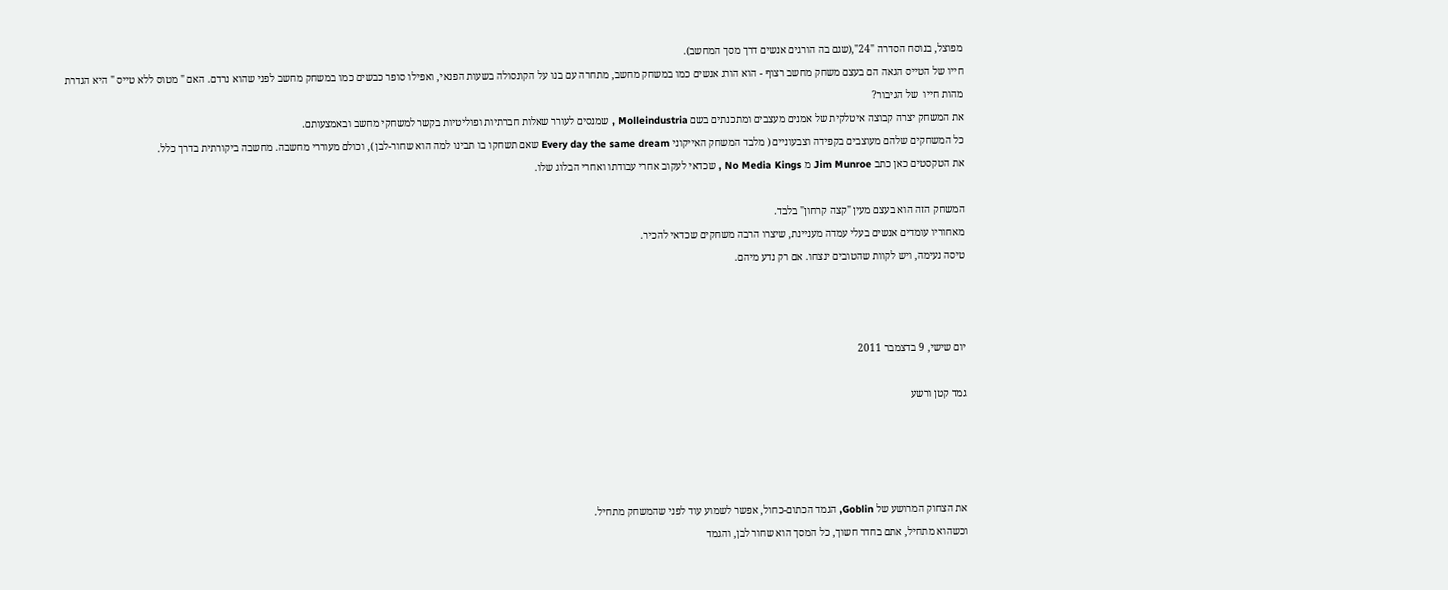מפוצל, בנוסח הסדרה "24",(שגם בה הורגים אנשים דרך מסך המחשב).
חייו של הטייס הגאה הם בעצם משחק מחשב רצוף - הוא הורג אנשים כמו במשחק מחשב, מתחרה עם בנו על הקונסולה בשעות הפנאי, ואפילו סופר כבשים כמו במשחק מחשב לפני שהוא נרדם. האם " מטוס ללא טייס " היא הגדרת מהות חייו  של הגיבור?
את המשחק יצרה קבוצה איטלקית של אמנים מעצבים ומתכנתים בשם Molleindustria , שמנסים לעורר שאלות חברתיות ופוליטיות בקשר למשחקי מחשב ובאמצעותם.
כל המשחקים שלהם מעוצבים בקפידה וצבעוניים ( מלבד המשחק האייקוני Every day the same dream שאם תשחקו בו תבינו למה הוא שחור-לבן ), וכולם מעוררי מחשבה. מחשבה ביקורתית בדרך כלל.
את הטקסטים כאן כתב Jim Munroe מ No Media Kings , שכדאי לעקוב אחרי עבודתו ואחרי הבלוג שלו.

המשחק הזה הוא בעצם מעין "קצה קרחון" בלבד.
מאחוריו עומדים אנשים בעלי עמדה מעניינת, שיצרו הרבה משחקים שכדאי להכיר.
טיסה נעימה, ויש לקוות שהטובים ינצחו. אם רק נדע מיהם.



יום שישי, 9 בדצמבר 2011

גמד קטן ורשע




את הצחוק המרושע של Goblin, הגמד הכתום-כחול, אפשר לשמוע עוד לפני שהמשחק מתחיל.
וכשהוא מתחיל, אתם בחדר חשוך, כל המסך הוא שחור לבן, והגמד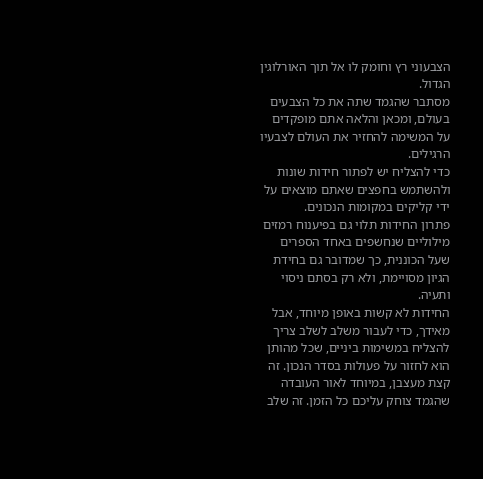הצבעוני רץ וחומק לו אל תוך האורלוגין הגדול.
מסתבר שהגמד שתה את כל הצבעים בעולם, ומכאן והלאה אתם מופקדים על המשימה להחזיר את העולם לצבעיו הרגילים.
כדי להצליח יש לפתור חידות שונות ולהשתמש בחפצים שאתם מוצאים על ידי קליקים במקומות הנכונים.
פתרון החידות תלוי גם בפיענוח רמזים מילוליים שנחשפים באחד הספרים שעל הכוננית, כך שמדובר גם בחידת הגיון מסויימת, ולא רק בסתם ניסוי ותעיה.
החידות לא קשות באופן מיוחד, אבל מאידך, כדי לעבור משלב לשלב צריך להצליח במשימות ביניים, שכל מהותן הוא לחזור על פעולות בסדר הנכון. זה קצת מעצבן, במיוחד לאור העובדה שהגמד צוחק עליכם כל הזמן. זה שלב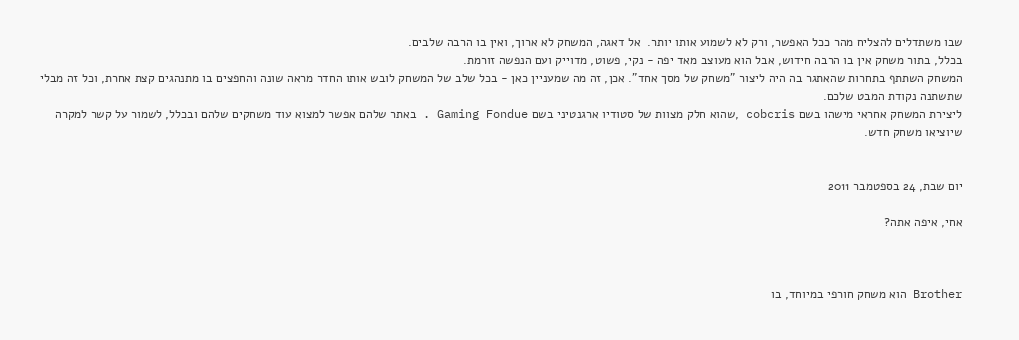שבו משתדלים להצליח מהר ככל האפשר, ורק לא לשמוע אותו יותר.  אל דאגה, המשחק לא ארוך, ואין בו הרבה שלבים.
בכלל, בתור משחק אין בו הרבה חידוש, אבל הוא מעוצב מאד יפה - נקי, פשוט, מדוייק ועם הנפשה זורמת.
המשחק השתתף בתחרות שהאתגר בה היה ליצור "משחק של מסך אחד". אכן, זה מה שמעניין כאן - בכל שלב של המשחק לובש אותו החדר מראה שונה והחפצים בו מתנהגים קצת אחרת, וכל זה מבלי שתשתנה נקודת המבט שלכם.
ליצירת המשחק אחראי מישהו בשם cobcris ,שהוא חלק מצוות של סטודיו ארגנטיני בשם Gaming Fondue . באתר שלהם אפשר למצוא עוד משחקים שלהם ובכלל, לשמור על קשר למקרה שיוציאו משחק חדש.


יום שבת, 24 בספטמבר 2011

אחי, איפה אתה?



Brother הוא משחק חורפי במיוחד, בו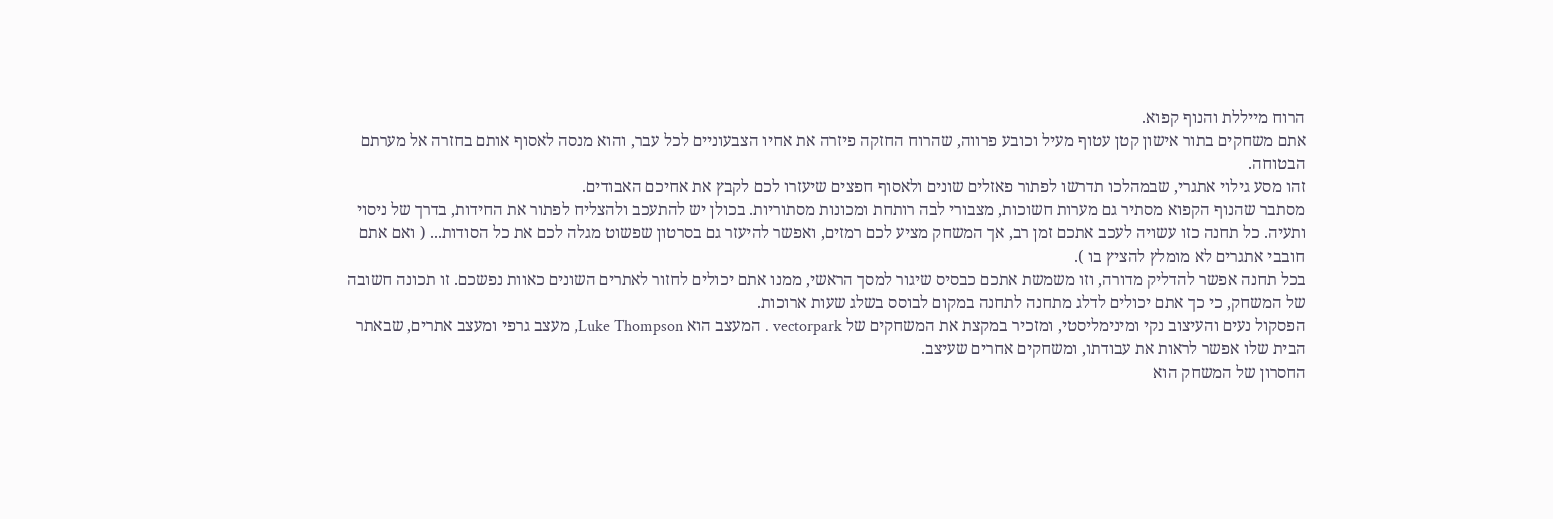הרוח מייללת והנוף קפוא.
אתם משחקים בתור אישון קטן עטוף מעיל וכובע פרווה, שהרוח החזקה פיזרה את אחיו הצבעוניים לכל עבר, והוא מנסה לאסוף אותם בחזרה אל מערתם הבטוחה.
זהו מסע גילוי אתגרי, שבמהלכו תדרשו לפתור פאזלים שונים ולאסוף חפצים שיעזרו לכם לקבץ את אחיכם האבודים.
מסתבר שהנוף הקפוא מסתיר גם מערות חשוכות, מצבורי לבה רותחת ומכונות מסתוריות. בכולן יש להתעכב ולהצליח לפתור את החידות, בדרך של ניסוי ותעיה. כל תחנה כזו עשויה לעכב אתכם זמן רב, אך המשחק מציע לכם רמזים, ואפשר להיעזר גם בסרטון שפשוט מגלה לכם את כל הסודות... ( ואם אתם חובבי אתגרים לא מומלץ להציץ בו ).
בכל תחנה אפשר להדליק מדורה, וזו משמשת אתכם כבסיס שיגור למסך הראשי, ממנו אתם יכולים לחזור לאתרים השונים כאוות נפשכם. זו תכונה חשובה של המשחק, כי כך אתם יכולים לדלג מתחנה לתחנה במקום לבוסס בשלג שעות ארוכות.
הפסקול נעים והעיצוב נקי ומינימליסטי, ומזכיר במקצת את המשחקים של vectorpark . המעצב הוא Luke Thompson, מעצב גרפי ומעצב אתרים, שבאתר הבית שלו אפשר לראות את עבודתו, ומשחקים אחרים שעיצב.
החסרון של המשחק הוא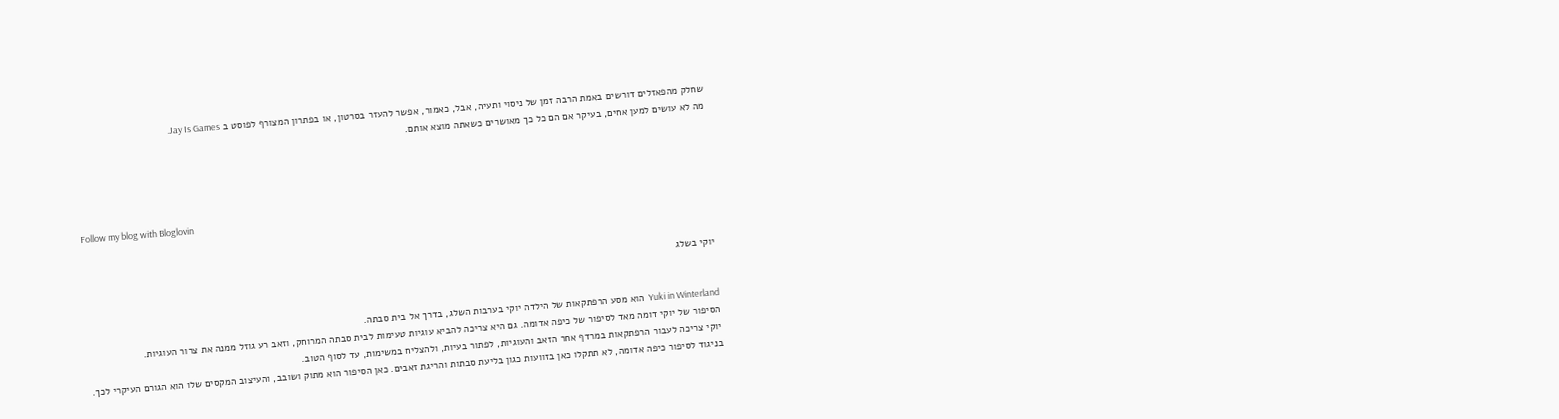שחלק מהפאזלים דורשים באמת הרבה זמן של ניסוי ותעיה, אבל, כאמור, אפשר להעזר בסרטון, או בפתרון המצורף לפוסט ב Jay Is Games.
מה לא עושים למען אחים, בעיקר אם הם כל כך מאושרים כשאתה מוצא אותם.




Follow my blog with Bloglovin


יוקי בשלג


Yuki in Winterland  הוא מסע הרפתקאות של הילדה יוקי בערבות השלג, בדרך אל בית סבתה.
הסיפור של יוקי דומה מאד לסיפור של כיפה אדומה. גם היא צריכה להביא עוגיות טעימות לבית סבתה המרוחק, וזאב רע גוזל ממנה את צרור העוגיות.
יוקי צריכה לעבור הרפתקאות במרדף אחר הזאב והעוגיות, לפתור בעיות, ולהצליח במשימות, עד לסוף הטוב.
בניגוד לסיפור כיפה אדומה, לא תתקלו כאן בזוועות כגון בליעת סבתות והריגת זאבים. כאן הסיפור הוא מתוק ושובב, והעיצוב המקסים שלו הוא הגורם העיקרי לכך.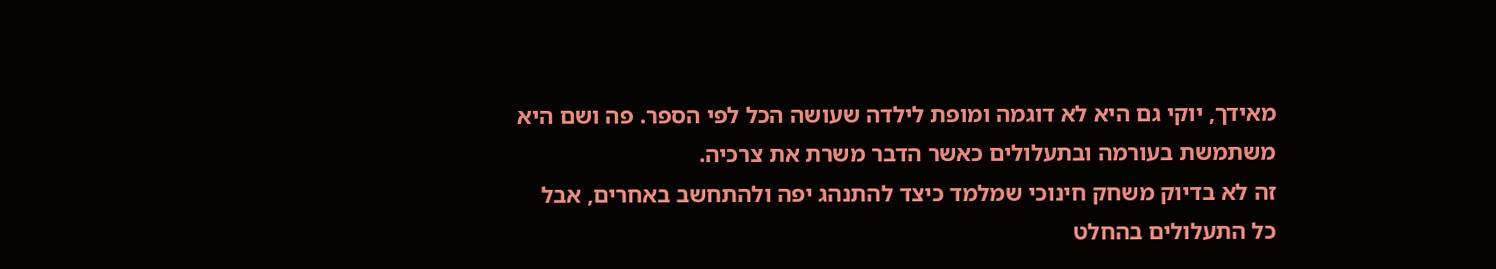מאידך, יוקי גם היא לא דוגמה ומופת לילדה שעושה הכל לפי הספר. פה ושם היא משתמשת בעורמה ובתעלולים כאשר הדבר משרת את צרכיה.
זה לא בדיוק משחק חינוכי שמלמד כיצד להתנהג יפה ולהתחשב באחרים, אבל כל התעלולים בהחלט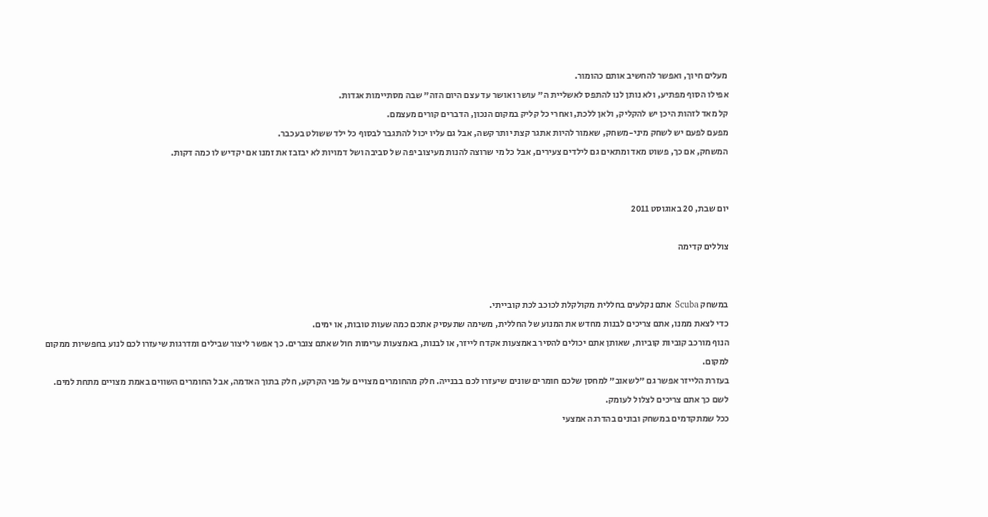מעלים חיוך, ואפשר להחשיב אותם כהומור.
אפילו הסוף מפתיע, ולא נותן לנו להתפס לאשליית ה" עושר ואושר עד עצם היום הזה" שבה מסתיימות אגדות.
קל מאד לזהות היכן יש להקליק, ולאן ללכת, ואחרי כל קליק במקום הנכון, הדברים קורים מעצמם.
מפעם לפעם יש לשחק מיני-משחק, שאמור להיות אתגר קצת יותר קשה, אבל גם עליו יכול להתגבר לבסוף כל ילד ששולט בעכבר.
המשחק, אם כך, פשוט מאד ומתאים גם לילדים צעירים, אבל כל מי שרוצה להנות מעיצוב יפה של סביבה ושל דמויות לא יבזבז את זמנו אם יקדיש לו כמה דקות.


יום שבת, 20 באוגוסט 2011

צוללים קדימה


במשחק Scuba אתם נקלעים בחללית מקולקלת לכוכב לכת קובייתי.
כדי לצאת ממנו, אתם צריכים לבנות מחדש את המנוע של החללית, משימה שתעסיק אתכם כמה שעות טובות, או ימים.
הנוף מורכב קוביות קוביות, שאותן אתם יכולים להסיר באמצעות אקדח לייזר, או לבנות, באמצעות ערימות חול שאתם צוברים. כך אפשר ליצור שבילים ומדרגות שיעזרו לכם לנוע בחפשיות ממקום למקום.
בעזרת הלייזר אפשר גם "לשאוב" למחסן שלכם חומרים שונים שיעזרו לכם בבנייה. חלק מהחומרים מצויים על פני הקרקע, חלק בתוך האדמה, אבל החומרים השווים באמת מצויים מתחת למים. לשם כך אתם צריכים לצלול לעומק.
ככל שמתקדמים במשחק ובונים בהדרגה אמצעי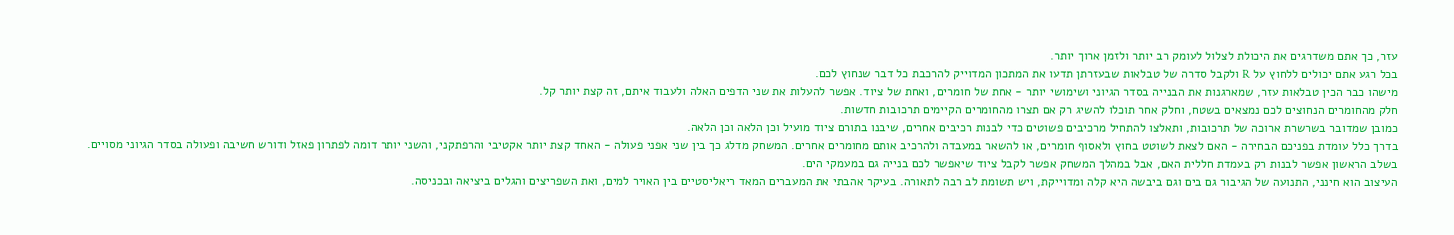עזר, כך אתם משדרגים את היכולת לצלול לעומק רב יותר ולזמן ארוך יותר.
בכל רגע אתם יכולים ללחוץ על R ולקבל סדרה של טבלאות שבעזרתן תדעו את המתכון המדוייק להרכבת כל דבר שנחוץ לכם.
מישהו כבר הכין טבלאות עזר, שמארגנות את הבנייה בסדר הגיוני ושימושי יותר - אחת של חומרים, ואחת של ציוד. אפשר להעלות את שני הדפים האלה ולעבוד איתם, זה קצת יותר קל.
חלק מהחומרים הנחוצים לכם נמצאים בשטח, וחלק אחר תוכלו להשיג רק אם תצרו מהחומרים הקיימים תרכובות חדשות.
כמובן שמדובר בשרשרת ארוכה של תרכובות, ותאלצו להתחיל מרכיבים פשוטים כדי לבנות רכיבים אחרים, שיבנו בתורם ציוד מועיל וכן הלאה וכן הלאה.
בדרך כלל עומדת בפניכם הבחירה - האם לצאת לשוטט בחוץ ולאסוף חומרים, או להשאר במעבדה ולהרכיב אותם מחומרים אחרים. המשחק מדלג כך בין שני אפני פעולה - האחד קצת יותר אקטיבי והרפתקני, והשני יותר דומה לפתרון פאזל ודורש חשיבה ופעולה בסדר הגיוני מסויים.
בשלב הראשון אפשר לבנות רק בעמדת חללית האם, אבל במהלך המשחק אפשר לקבל ציוד שיאפשר לכם בנייה גם במעמקי הים.
העיצוב הוא חינני, התנועה של הגיבור גם בים וגם ביבשה היא קלה ומדוייקת, ויש תשומת לב רבה לתאורה. בעיקר אהבתי את המעברים המאד ריאליסטיים בין האויר למים, ואת השפריצים והגלים ביציאה ובכניסה.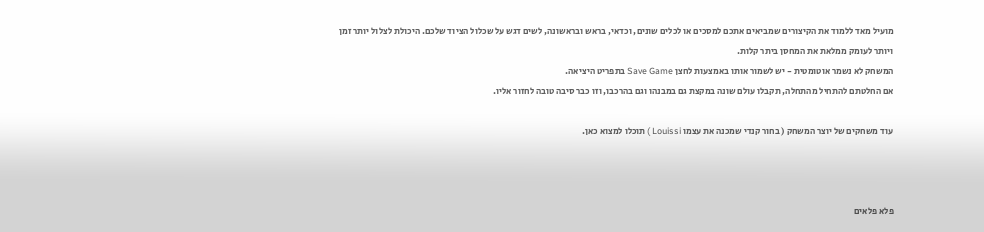מועיל מאד ללמוד את הקיצורים שמביאים אתכם למסכים או לכלים שונים, וכדאי, בראש ובראשונה, לשים דגש על שכלול הציוד שלכם. היכולת לצלול יותר זמן ויותר לעומק ממלאת את המחסן ביתר קלות.
המשחק לא נשמר אוטומטית - יש לשמור אותו באמצעות לחצן Save Game בתפריט היציאה.
אם החלטתם להתחיל מהתחלה, תקבלו עולם שונה במקצת גם במבנהו וגם בהרכבו, וזו כבר סיבה טובה לחזור אליו.

עוד משחקים של יוצר המשחק ( בחור קנדי שמכנה את עצמו Louissi ) תוכלו למצוא כאן.



פלא פלאים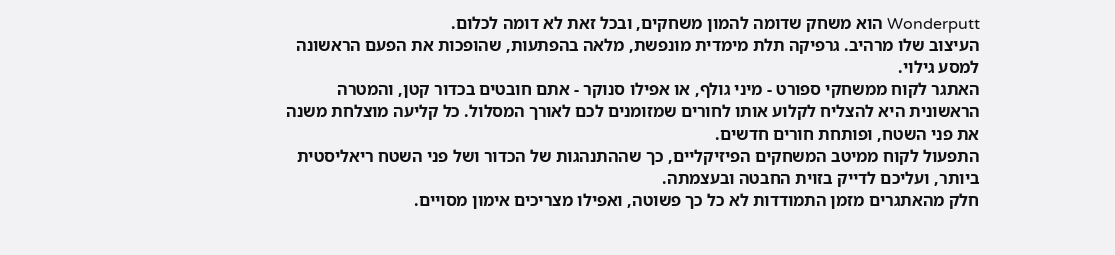Wonderputt הוא משחק שדומה להמון משחקים, ובכל זאת לא דומה לכלום.
העיצוב שלו מרהיב. גרפיקה תלת מימדית מונפשת, מלאה בהפתעות, שהופכות את הפעם הראשונה למסע גילוי.
האתגר לקוח ממשחקי ספורט - מיני גולף, או אפילו סנוקר - אתם חובטים בכדור קטן, והמטרה הראשונית היא להצליח לקלוע אותו לחורים שמזומנים לכם לאורך המסלול. כל קליעה מוצלחת משנה את פני השטח, ופותחת חורים חדשים.
התפעול לקוח ממיטב המשחקים הפיזיקליים, כך שההתנהגות של הכדור ושל פני השטח ריאליסטית ביותר, ועליכם לדייק בזוית החבטה ובעצמתה.
חלק מהאתגרים מזמן התמודדות לא כל כך פשוטה, ואפילו מצריכים אימון מסויים.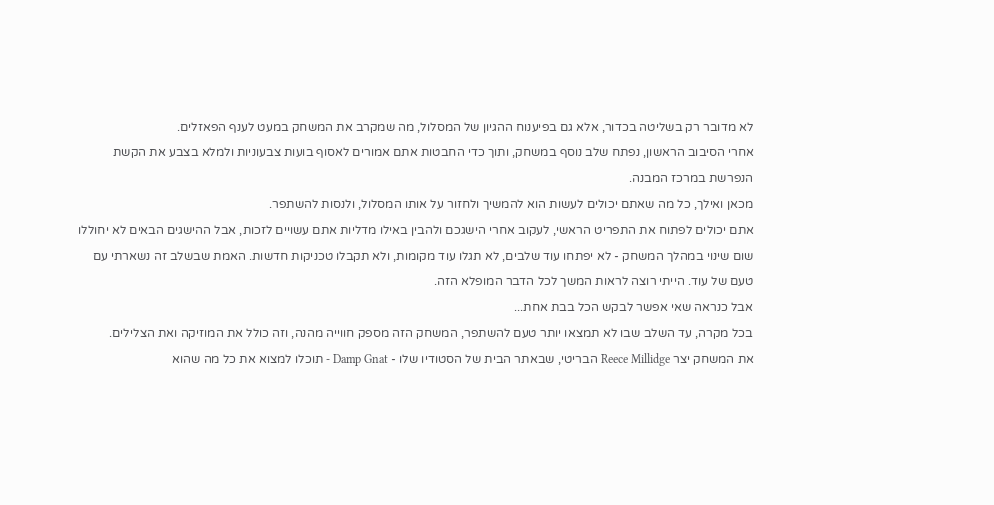לא מדובר רק בשליטה בכדור, אלא גם בפיענוח ההגיון של המסלול, מה שמקרב את המשחק במעט לענף הפאזלים.
אחרי הסיבוב הראשון, נפתח שלב נוסף במשחק, ותוך כדי החבטות אתם אמורים לאסוף בועות צבעוניות ולמלא בצבע את הקשת הנפרשת במרכז המבנה.
מכאן ואילך, כל מה שאתם יכולים לעשות הוא להמשיך ולחזור על אותו המסלול, ולנסות להשתפר.
אתם יכולים לפתוח את התפריט הראשי, לעקוב אחרי הישגכם ולהבין באילו מדליות אתם עשויים לזכות, אבל ההישגים הבאים לא יחוללו שום שינוי במהלך המשחק - לא יפתחו עוד שלבים, לא תגלו עוד מקומות, ולא תקבלו טכניקות חדשות. האמת שבשלב זה נשארתי עם טעם של עוד. הייתי רוצה לראות המשך לכל הדבר המופלא הזה.
אבל כנראה שאי אפשר לבקש הכל בבת אחת...
בכל מקרה, עד השלב שבו לא תמצאו יותר טעם להשתפר, המשחק הזה מספק חווייה מהנה, וזה כולל את המוזיקה ואת הצלילים.
את המשחק יצר Reece Millidge הבריטי, שבאתר הבית של הסטודיו שלו - Damp Gnat - תוכלו למצוא את כל מה שהוא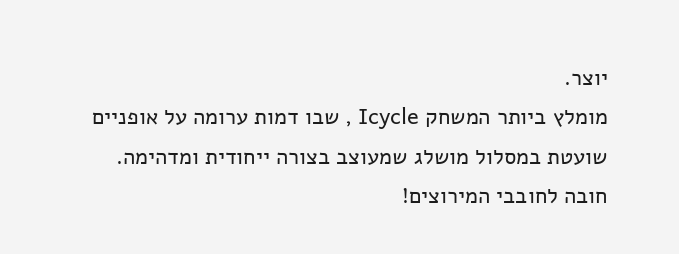יוצר.
מומלץ ביותר המשחק Icycle , שבו דמות ערומה על אופניים שועטת במסלול מושלג שמעוצב בצורה ייחודית ומדהימה.
חובה לחובבי המירוצים!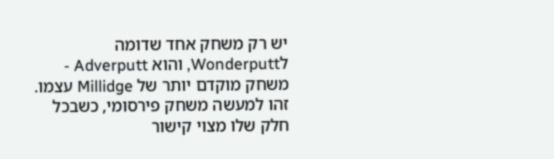יש רק משחק אחד שדומה לWonderputt, והוא Adverputt - משחק מוקדם יותר של Millidge עצמו.
זהו למעשה משחק פירסומי, כשבכל חלק שלו מצוי קישור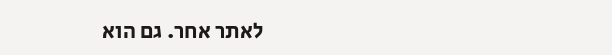לאתר אחר. גם הוא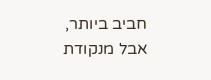חביב ביותר, אבל מנקודת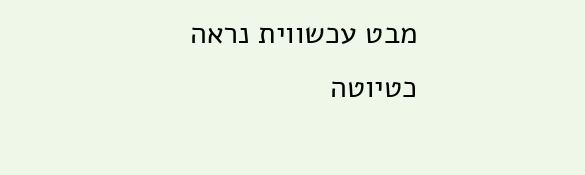מבט עכשווית נראה כטיוטה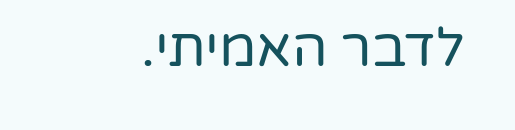לדבר האמיתי.